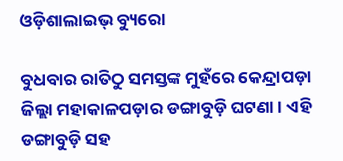ଓଡ଼ିଶାଲାଇଭ୍‌ ବ୍ୟୁରୋ

ବୁଧବାର ରାତିଠୁ ସମସ୍ତଙ୍କ ମୁହଁରେ କେନ୍ଦ୍ରାପଡ଼ା ଜିଲ୍ଲା ମହାକାଳପଡ଼ାର ଡଙ୍ଗାବୁଡ଼ି ଘଟଣା। ଏହି ଡଙ୍ଗାବୁଡ଼ି ସହ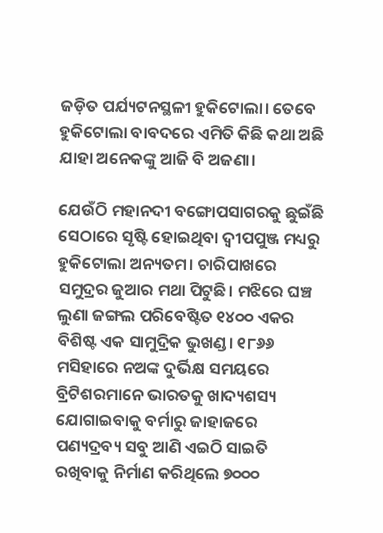ଜଡ଼ିତ ପର୍ଯ୍ୟଟନସ୍ଥଳୀ ହୁକିଟୋଲା। ତେବେ ହୁକିଟୋଲା ବାବଦରେ ଏମିତି କିଛି କଥା ଅଛି ଯାହା ଅନେକଙ୍କୁ ଆଜି ବି ଅଜଣା।

ଯେଉଁଠି ମହାନଦୀ ବଙ୍ଗୋପସାଗରକୁ ଛୁଇଁଛି ସେଠାରେ ସୃଷ୍ଟି ହୋଇଥିବା ଦ୍ୱୀପପୁଞ୍ଜ ମଧ୍ୟରୁ ହୁକିଟୋଲା ଅନ୍ୟତମ। ଚାରିପାଖରେ ସମୁଦ୍ରର ଜୁଆର ମଥା ପିଟୁଛି। ମଝିରେ ଘଞ୍ଚ ଲୁଣା ଜଙ୍ଗଲ ପରିବେଷ୍ଟିତ ୧୪୦୦ ଏକର ବିଶିଷ୍ଟ ଏକ ସାମୁଦ୍ରିକ ଭୁଖଣ୍ଡ। ୧୮୬୬ ମସିହାରେ ନଅଙ୍କ ଦୁର୍ଭିକ୍ଷ ସମୟରେ ବ୍ରିଟିଶରମାନେ ଭାରତକୁ ଖାଦ୍ୟଶସ୍ୟ ଯୋଗାଇବାକୁ ବର୍ମାରୁ ଜାହାଜରେ ପଣ୍ୟଦ୍ରବ୍ୟ ସବୁ ଆଣି ଏଇଠି ସାଇତି ରଖିବାକୁ ନିର୍ମାଣ କରିଥିଲେ ୭୦୦୦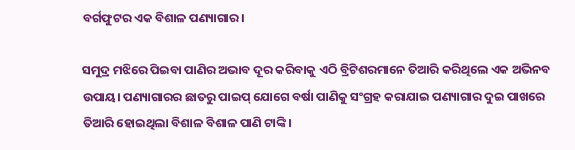ବର୍ଗଫୁଟର ଏକ ବିଶାଳ ପଣ୍ୟାଗାର।

ସମୁଦ୍ର ମଝିରେ ପିଇବା ପାଣିର ଅଭାବ ଦୂର କରିବାକୁ ଏଠି ବ୍ରିଟିଶରମାନେ ତିଆରି କରିଥିଲେ ଏକ ଅଭିନବ ଉପାୟ। ପଣ୍ୟାଗାରର ଛାତରୁ ପାଇପ୍‌ ଯୋଗେ ବର୍ଷା ପାଣିକୁ ସଂଗ୍ରହ କରାଯାଇ ପଣ୍ୟାଗାର ଦୁଇ ପାଖରେ ତିଆରି ହୋଇଥିଲା ବିଶାଳ ବିଶାଳ ପାଣି ଟାଙ୍କି।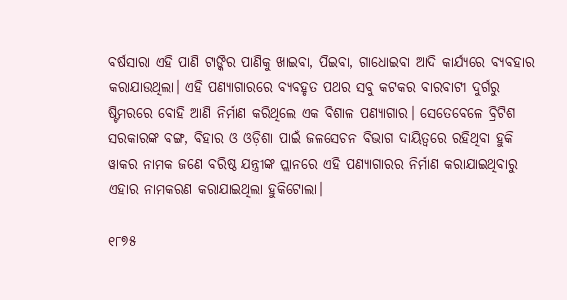ବର୍ଷସାରା ଏହି ପାଣି ଟାଙ୍କିର ପାଣିକୁ ଖାଇବା, ପିଇବା, ଗାଧୋଇବା ଆଦି କାର୍ଯ୍ୟରେ ବ୍ୟବହାର କରାଯାଉଥିଲା। ଏହି ପଣ୍ୟାଗାରରେ ବ୍ୟବହୃତ ପଥର ସବୁ କଟକର ବାରବାଟୀ ଦୁର୍ଗରୁ ଷ୍ଟିମରରେ ବୋହି ଆଣି ନିର୍ମାଣ କରିଥିଲେ ଏକ ବିଶାଳ ପଣ୍ୟାଗାର। ସେତେବେଳେ ବ୍ରିଟିଶ ସରକାରଙ୍କ ବଙ୍ଗ, ବିହାର ଓ ଓଡ଼ିଶା ପାଇଁ ଜଳସେଚନ ବିଭାଗ ଦାୟିତ୍ୱରେ ରହିଥିବା ହୁକି ୱାକର ନାମକ ଜଣେ ବରିଷ୍ଠ ଯନ୍ତ୍ରୀଙ୍କ ପ୍ଲାନରେ ଏହି ପଣ୍ୟାଗାରର ନିର୍ମାଣ କରାଯାଇଥିବାରୁ ଏହାର ନାମକରଣ କରାଯାଇଥିଲା ହୁକିଟୋଲା।

୧୮୭୫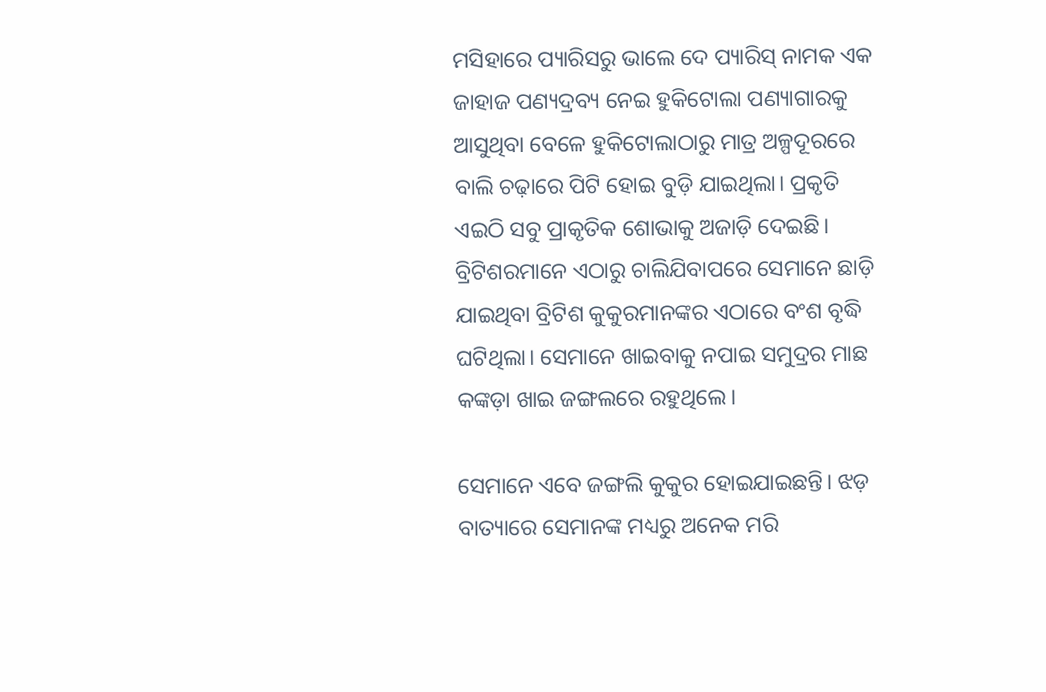ମସିହାରେ ପ୍ୟାରିସରୁ ଭାଲେ ଦେ ପ୍ୟାରିସ୍ ନାମକ ଏକ ଜାହାଜ ପଣ୍ୟଦ୍ରବ୍ୟ ନେଇ ହୁକିଟୋଲା ପଣ୍ୟାଗାରକୁ ଆସୁଥିବା ବେଳେ ହୁକିଟୋଲାଠାରୁ ମାତ୍ର ଅଳ୍ପଦୂରରେ ବାଲି ଚଢ଼ାରେ ପିଟି ହୋଇ ବୁଡ଼ି ଯାଇଥିଲା। ପ୍ରକୃତି ଏଇଠି ସବୁ ପ୍ରାକୃତିକ ଶୋଭାକୁ ଅଜାଡ଼ି ଦେଇଛି। ବ୍ରିଟିଶରମାନେ ଏଠାରୁ ଚାଲିଯିବାପରେ ସେମାନେ ଛାଡ଼ି ଯାଇଥିବା ବ୍ରିଟିଶ କୁକୁରମାନଙ୍କର ଏଠାରେ ବଂଶ ବୃଦ୍ଧି ଘଟିଥିଲା। ସେମାନେ ଖାଇବାକୁ ନପାଇ ସମୁଦ୍ରର ମାଛ କଙ୍କଡ଼ା ଖାଇ ଜଙ୍ଗଲରେ ରହୁଥିଲେ।

ସେମାନେ ଏବେ ଜଙ୍ଗଲି କୁକୁର ହୋଇଯାଇଛନ୍ତି। ଝଡ଼ ବାତ୍ୟାରେ ସେମାନଙ୍କ ମଧ୍ୟରୁ ଅନେକ ମରି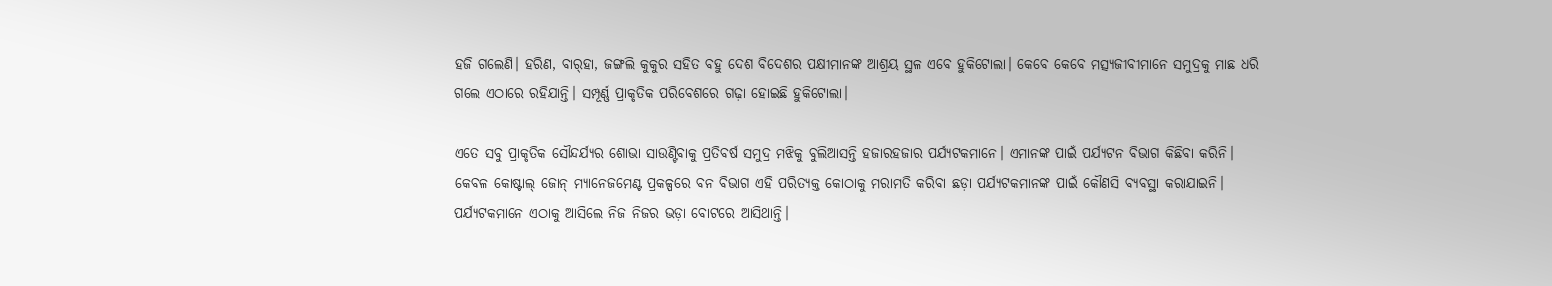ହଜି ଗଲେଣି। ହରିଣ, ବାର୍‌ହା, ଜଙ୍ଗଲି କୁକୁର ସହିତ ବହୁ ଦେଶ ବିଦେଶର ପକ୍ଷୀମାନଙ୍କ ଆଶ୍ରୟ ସ୍ଥଳ ଏବେ ହୁକିଟୋଲା। କେବେ କେବେ ମତ୍ସ୍ୟଜୀବୀମାନେ ସମୁଦ୍ରକୁ ମାଛ ଧରି ଗଲେ ଏଠାରେ ରହିଯାନ୍ତି। ସମ୍ପୂର୍ଣ୍ଣ ପ୍ରାକୃତିକ ପରିବେଶରେ ଗଢ଼ା ହୋଇଛି ହୁକିଟୋଲା।

ଏତେ ସବୁ ପ୍ରାକୃତିକ ସୌନ୍ଦର୍ଯ୍ୟର ଶୋଭା ସାଉଣ୍ଟିବାକୁ ପ୍ରତିବର୍ଷ ସମୁଦ୍ର ମଝିକୁ ବୁଲିଆସନ୍ତି ହଜାରହଜାର ପର୍ଯ୍ୟଟକମାନେ। ଏମାନଙ୍କ ପାଇଁ ପର୍ଯ୍ୟଟନ ବିଭାଗ କିଛିବା କରିନି। କେବଳ କୋଷ୍ଟାଲ୍‌ ଜୋନ୍‌ ମ୍ୟାନେଜମେଣ୍ଟ ପ୍ରକଳ୍ପରେ ବନ ବିଭାଗ ଏହି ପରିତ୍ୟକ୍ତ କୋଠାକୁ ମରାମତି କରିବା ଛଡ଼ା ପର୍ଯ୍ୟଟକମାନଙ୍କ ପାଇଁ କୌଣସି ବ୍ୟବସ୍ଥା କରାଯାଇନି। ପର୍ଯ୍ୟଟକମାନେ ଏଠାକୁ ଆସିଲେ ନିଜ ନିଜର ଭଡ଼ା ବୋଟରେ ଆସିଥାନ୍ତି।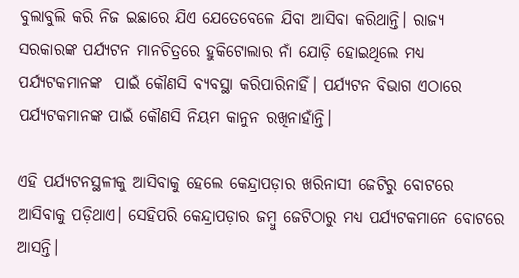ବୁଲାବୁଲି କରି ନିଜ ଇଛାରେ ଯିଏ ଯେତେବେଳେ ଯିବା ଆସିବା କରିଥାନ୍ତି। ରାଜ୍ୟ ସରକାରଙ୍କ ପର୍ଯ୍ୟଟନ ମାନଚିତ୍ରରେ ହୁକିଟୋଲାର ନାଁ ଯୋଡ଼ି ହୋଇଥିଲେ ମଧ୍ୟ  ପର୍ଯ୍ୟଟକମାନଙ୍କ  ପାଇଁ କୌଣସି ବ୍ୟବସ୍ଥା କରିପାରିନାହିଁ। ପର୍ଯ୍ୟଟନ ବିଭାଗ ଏଠାରେ ପର୍ଯ୍ୟଟକମାନଙ୍କ ପାଇଁ କୌଣସି ନିୟମ କାନୁନ ରଖିନାହାଁନ୍ତି।

ଏହି ପର୍ଯ୍ୟଟନସ୍ଥଳୀକୁ ଆସିବାକୁ ହେଲେ କେନ୍ଦ୍ରାପଡ଼ାର ଖରିନାସୀ ଜେଟିରୁ ବୋଟରେ ଆସିବାକୁ ପଡ଼ିଥାଏ। ସେହିପରି କେନ୍ଦ୍ରାପଡ଼ାର ଜମ୍ବୁ ଜେଟିଠାରୁ ମଧ୍ୟ ପର୍ଯ୍ୟଟକମାନେ ବୋଟରେ ଆସନ୍ତି।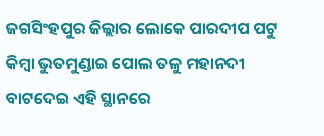ଜଗସିଂହପୁର ଜିଲ୍ଲାର ଲୋକେ ପାରଦୀପ ପଟୁ କିମ୍ବା ଭୁତମୁଣ୍ଡାଇ ପୋଲ ତଳୁ ମହାନଦୀ ବାଟଦେଇ ଏହି ସ୍ଥାନରେ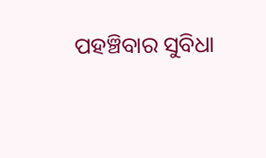ପହଞ୍ଚିବାର ସୁବିଧା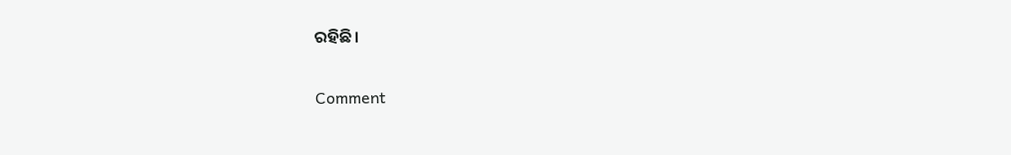ରହିଛି।

Comment